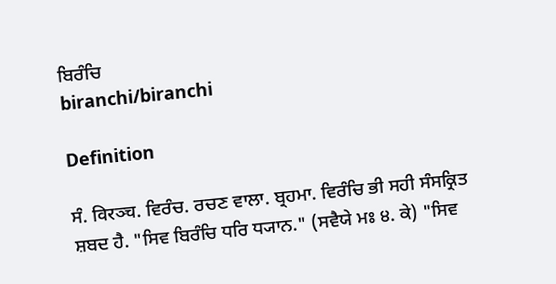ਬਿਰੰਚਿ
biranchi/biranchi

Definition

ਸੰ. विरञ्च. ਵਿਰੰਚ. ਰਚਣ ਵਾਲਾ. ਬ੍ਰਹਮਾ. ਵਿਰੰਚਿ ਭੀ ਸਹੀ ਸੰਸਕ੍ਰਿਤ ਸ਼ਬਦ ਹੈ. "ਸਿਵ ਬਿਰੰਚਿ ਧਰਿ ਧ੍ਯਾਨ." (ਸਵੈਯੇ ਮਃ ੪. ਕੇ) "ਸਿਵ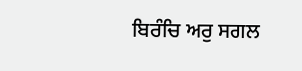ਬਿਰੰਚਿ ਅਰੁ ਸਗਲ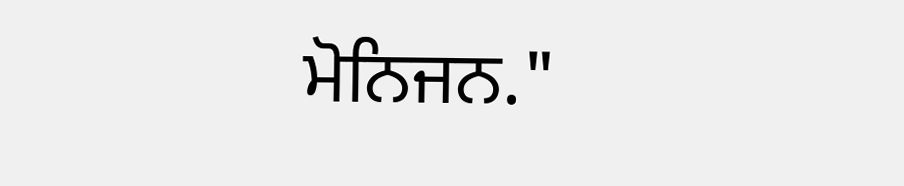ਮੋਨਿਜਨ."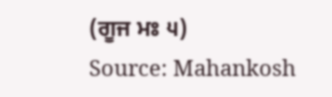(ਗੂਜ ਮਃ ੫)
Source: Mahankosh